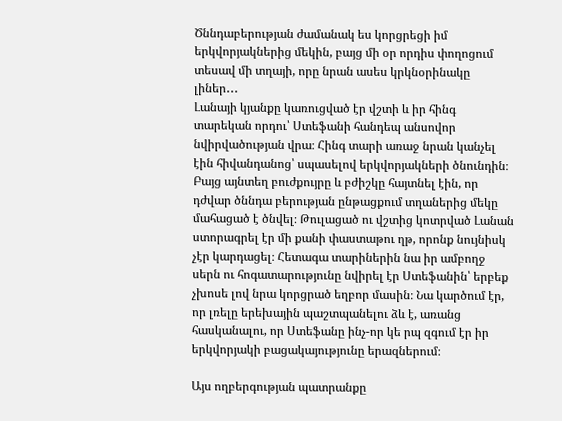Ծննդաբերության ժամանակ ես կորցրեցի իմ երկվորյակներից մեկին, բայց մի օր որդիս փողոցում տեսավ մի տղայի, որը նրան ասես կրկնօրինակը լիներ․․․
Լանայի կյանքը կառուցված էր վշտի և իր հինգ տարեկան որդու՝ Ստեֆանի հանդեպ անսովոր նվիրվածության վրա։ Հինգ տարի առաջ նրան կանչել էին հիվանդանոց՝ սպասելով երկվորյակների ծնունդին։ Բայց այնտեղ բուժքույրը և բժիշկը հայտնել էին, որ դժվար ծննդա բերության ընթացքում տղաներից մեկը մահացած է ծնվել։ Թուլացած ու վշտից կոտրված Լանան ստորագրել էր մի քանի փաստաթու ղթ, որոնք նույնիսկ չէր կարդացել։ Հետագա տարիներին նա իր ամբողջ սերն ու հոգատարությունը նվիրել էր Ստեֆանին՝ երբեք չխոսե լով նրա կորցրած եղբոր մասին։ Նա կարծում էր, որ լռելը երեխային պաշտպանելու ձև է, առանց հասկանալու, որ Ստեֆանը ինչ-որ կե րպ զգում էր իր երկվորյակի բացակայությունը երազներում։

Այս ողբերգության պատրանքը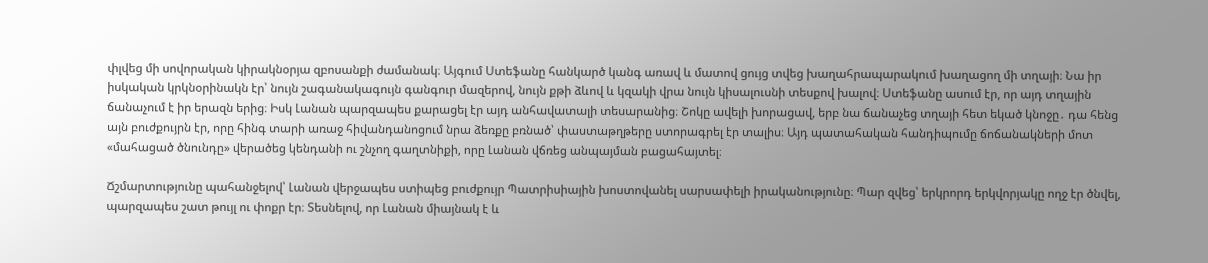փլվեց մի սովորական կիրակնօրյա զբոսանքի ժամանակ։ Այգում Ստեֆանը հանկարծ կանգ առավ և մատով ցույց տվեց խաղահրապարակում խաղացող մի տղայի։ Նա իր իսկական կրկնօրինակն էր՝ նույն շագանակագույն գանգուր մազերով, նույն քթի ձևով և կզակի վրա նույն կիսալուսնի տեսքով խալով։ Ստեֆանը ասում էր, որ այդ տղային ճանաչում է իր երազն երից։ Իսկ Լանան պարզապես քարացել էր այդ անհավատալի տեսարանից։ Շոկը ավելի խորացավ, երբ նա ճանաչեց տղայի հետ եկած կնոջը․ դա հենց այն բուժքույրն էր, որը հինգ տարի առաջ հիվանդանոցում նրա ձեռքը բռնած՝ փաստաթղթերը ստորագրել էր տալիս։ Այդ պատահական հանդիպումը ճոճանակների մոտ «մահացած ծնունդը» վերածեց կենդանի ու շնչող գաղտնիքի, որը Լանան վճռեց անպայման բացահայտել։

Ճշմարտությունը պահանջելով՝ Լանան վերջապես ստիպեց բուժքույր Պատրիսիային խոստովանել սարսափելի իրականությունը։ Պար զվեց՝ երկրորդ երկվորյակը ողջ էր ծնվել, պարզապես շատ թույլ ու փոքր էր։ Տեսնելով, որ Լանան միայնակ է և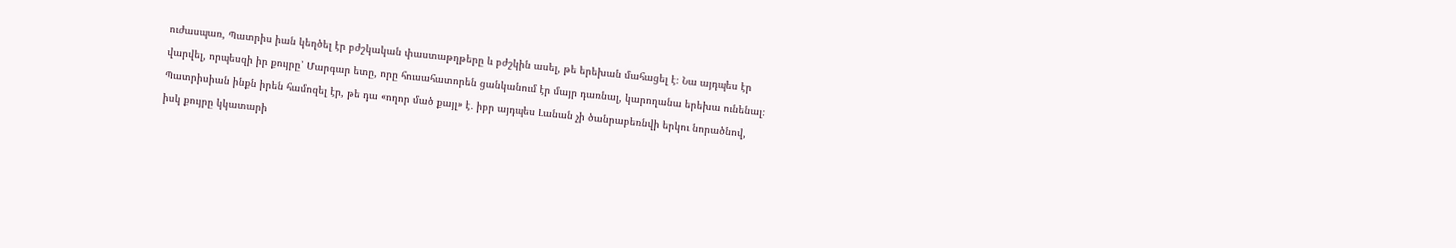ուժասպառ, Պատրիս իան կեղծել էր բժշկական փաստաթղթերը և բժշկին ասել, թե երեխան մահացել է։ Նա այդպես էր վարվել, որպեսզի իր քույրը՝ Մարգար ետը, որը հուսահատորեն ցանկանում էր մայր դառնալ, կարողանա երեխա ունենալ։ Պատրիսիան ինքն իրեն համոզել էր, թե դա «ողոր մած քայլ» է․ իբր այդպես Լանան չի ծանրաբեռնվի երկու նորածնով, իսկ քույրը կկատարի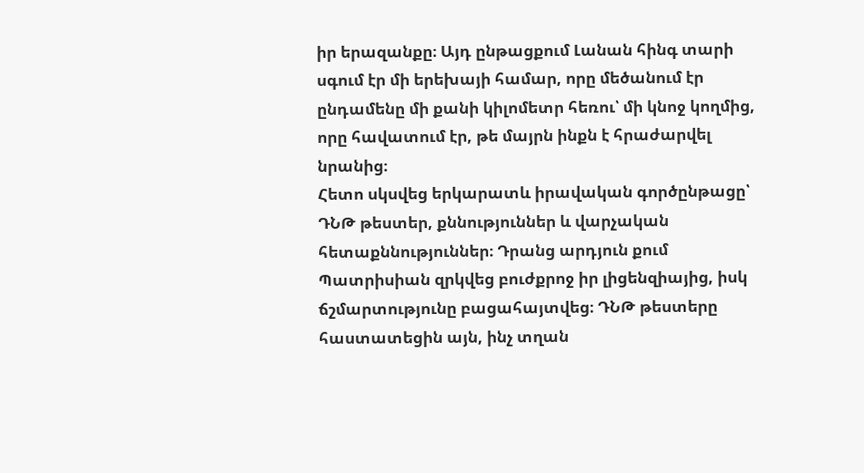իր երազանքը։ Այդ ընթացքում Լանան հինգ տարի սգում էր մի երեխայի համար, որը մեծանում էր ընդամենը մի քանի կիլոմետր հեռու՝ մի կնոջ կողմից, որը հավատում էր, թե մայրն ինքն է հրաժարվել նրանից։
Հետո սկսվեց երկարատև իրավական գործընթացը՝ ԴՆԹ թեստեր, քննություններ և վարչական հետաքննություններ։ Դրանց արդյուն քում Պատրիսիան զրկվեց բուժքրոջ իր լիցենզիայից, իսկ ճշմարտությունը բացահայտվեց։ ԴՆԹ թեստերը հաստատեցին այն, ինչ տղան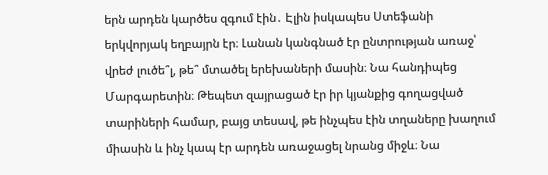երն արդեն կարծես զգում էին․ Էլին իսկապես Ստեֆանի երկվորյակ եղբայրն էր։ Լանան կանգնած էր ընտրության առաջ՝ վրեժ լուծե՞լ, թե՞ մտածել երեխաների մասին։ Նա հանդիպեց Մարգարետին։ Թեպետ զայրացած էր իր կյանքից գողացված տարիների համար, բայց տեսավ, թե ինչպես էին տղաները խաղում միասին և ինչ կապ էր արդեն առաջացել նրանց միջև։ Նա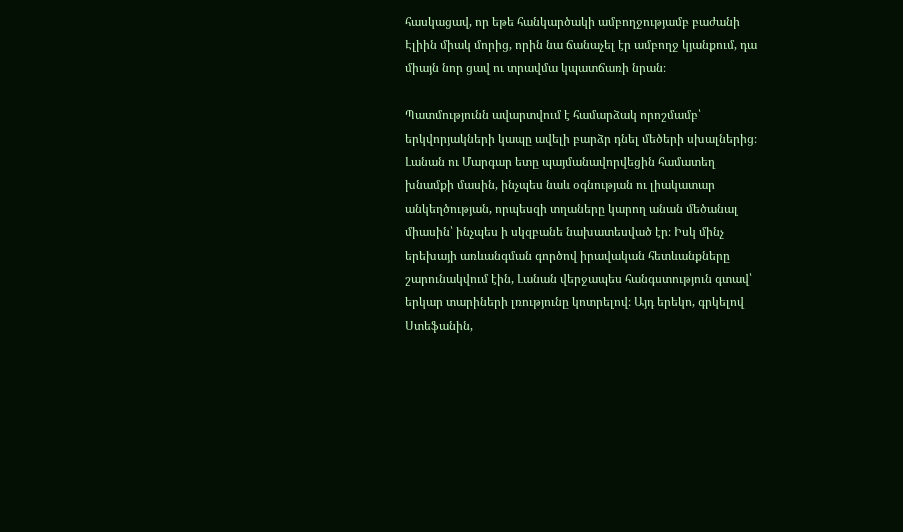հասկացավ, որ եթե հանկարծակի ամբողջությամբ բաժանի Էլիին միակ մորից, որին նա ճանաչել էր ամբողջ կյանքում, դա միայն նոր ցավ ու տրավմա կպատճառի նրան։

Պատմությունն ավարտվում է համարձակ որոշմամբ՝ երկվորյակների կապը ավելի բարձր դնել մեծերի սխալներից։ Լանան ու Մարգար ետը պայմանավորվեցին համատեղ խնամքի մասին, ինչպես նաև օգնության ու լիակատար անկեղծության, որպեսզի տղաները կարող անան մեծանալ միասին՝ ինչպես ի սկզբանե նախատեսված էր։ Իսկ մինչ երեխայի առևանգման գործով իրավական հետևանքները շարունակվում էին, Լանան վերջապես հանգստություն գտավ՝ երկար տարիների լռությունը կոտրելով։ Այդ երեկո, գրկելով Ստեֆանին,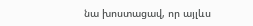նա խոստացավ, որ այլևս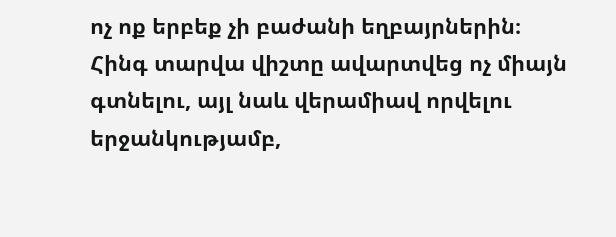ոչ ոք երբեք չի բաժանի եղբայրներին։ Հինգ տարվա վիշտը ավարտվեց ոչ միայն գտնելու, այլ նաև վերամիավ որվելու երջանկությամբ,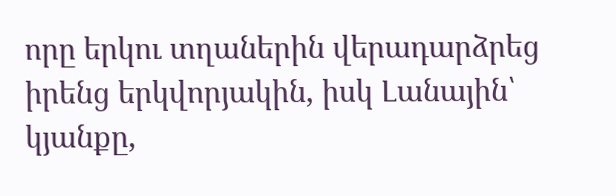որը երկու տղաներին վերադարձրեց իրենց երկվորյակին, իսկ Լանային՝ կյանքը,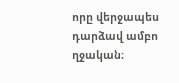որը վերջապես դարձավ ամբո ղջական։